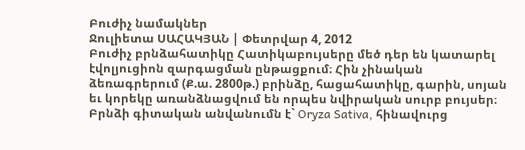Բուժիչ նամակներ
Ջուլիետա ՍԱՀԱԿՅԱՆ | Փետրվար 4, 2012
Բուժիչ բրնձահատիկը Հատիկաբույսերը մեծ դեր են կատարել էվոլյուցիոն զարգացման ընթացքում։ Հին չինական ձեռագրերում (Ք.ա. 2800թ.) բրինձը, հացահատիկը, գարին, սոյան եւ կորեկը առանձնացվում են որպես նվիրական սուրբ բույսեր։ Բրնձի գիտական անվանումն է` Oryza Sativa, հինավուրց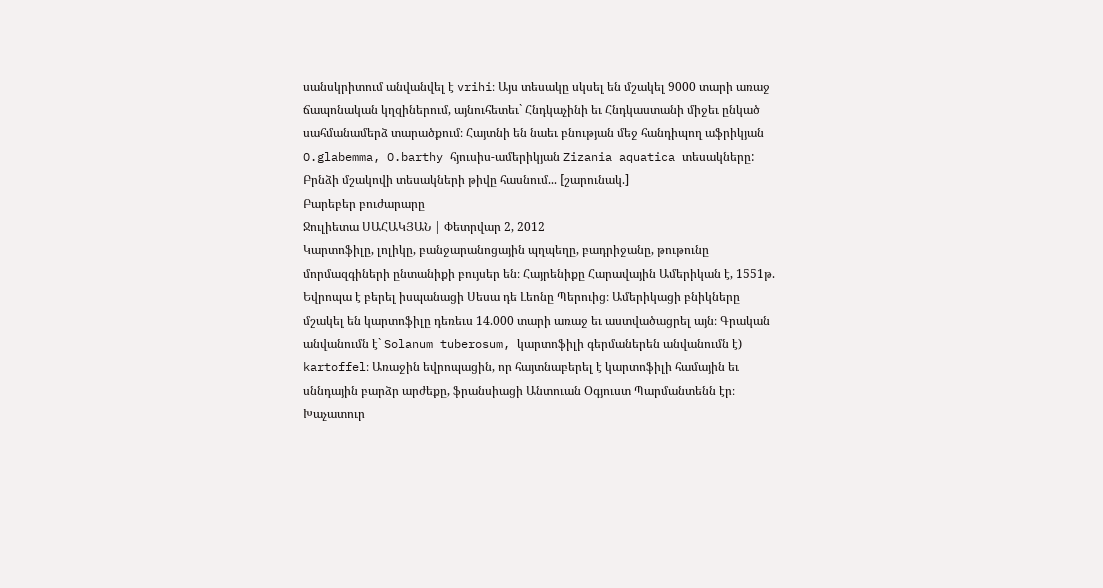սանսկրիտում անվանվել է vrihi։ Այս տեսակը սկսել են մշակել 9000 տարի առաջ ճապոնական կղզիներում, այնուհետեւ` Հնդկաչինի եւ Հնդկաստանի միջեւ ընկած սահմանամերձ տարածքում։ Հայտնի են նաեւ բնության մեջ հանդիպող աֆրիկյան O.glabemma, O.barthy հյուսիս-ամերիկյան Zizania aquatica տեսակները: Բրնձի մշակովի տեսակների թիվը հասնում... [շարունակ.]
Բարեբեր բուժարարը
Ջուլիետա ՍԱՀԱԿՅԱՆ | Փետրվար 2, 2012
Կարտոֆիլը, լոլիկը, բանջարանոցային պղպեղը, բադրիջանը, թութունը մորմազգիների ընտանիքի բույսեր են։ Հայրենիքը Հարավային Ամերիկան է, 1551թ. Եվրոպա է բերել իսպանացի Սեսա դե Լեոնը Պերուից։ Ամերիկացի բնիկները մշակել են կարտոֆիլը դեռեւս 14.000 տարի առաջ եւ աստվածացրել այն։ Գրական անվանումն է` Solanum tuberosum, կարտոֆիլի գերմաներեն անվանումն է) kartoffel։ Առաջին եվրոպացին, որ հայտնաբերել է կարտոֆիլի համային եւ սննդային բարձր արժեքը, ֆրանսիացի Անտուան Օգյուստ Պարմանտենն էր։ Խաչատուր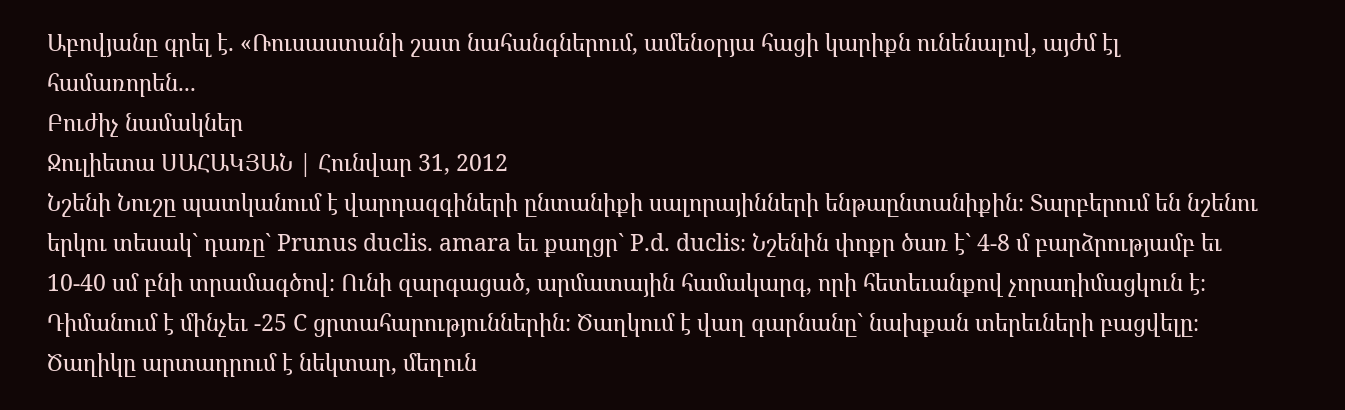Աբովյանը գրել է. «Ռուսաստանի շատ նահանգներում, ամենօրյա հացի կարիքն ունենալով, այժմ էլ համառորեն...
Բուժիչ նամակներ
Ջուլիետա ՍԱՀԱԿՅԱՆ | Հունվար 31, 2012
Նշենի Նուշը պատկանում է վարդազգիների ընտանիքի սալորայինների ենթաընտանիքին։ Տարբերում են նշենու երկու տեսակ` դառը` Prunus duclis. amara եւ քաղցր` P.d. duclis։ Նշենին փոքր ծառ է` 4-8 մ բարձրությամբ եւ 10-40 սմ բնի տրամագծով։ Ունի զարգացած, արմատային համակարգ, որի հետեւանքով չորադիմացկուն է։ Դիմանում է մինչեւ -25 C ցրտահարություններին։ Ծաղկում է վաղ գարնանը` նախքան տերեւների բացվելը։ Ծաղիկը արտադրում է նեկտար, մեղուն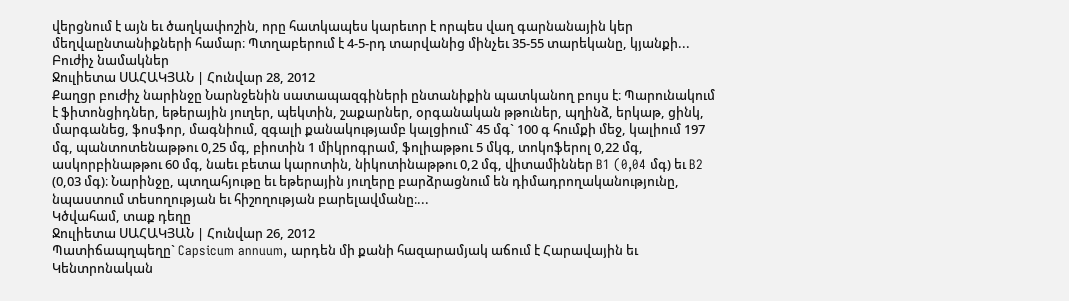վերցնում է այն եւ ծաղկափոշին, որը հատկապես կարեւոր է որպես վաղ գարնանային կեր մեղվաընտանիքների համար։ Պտղաբերում է 4-5-րդ տարվանից մինչեւ 35-55 տարեկանը, կյանքի...
Բուժիչ նամակներ
Ջուլիետա ՍԱՀԱԿՅԱՆ | Հունվար 28, 2012
Քաղցր բուժիչ նարինջը Նարնջենին սատապազգիների ընտանիքին պատկանող բույս է։ Պարունակում է ֆիտոնցիդներ, եթերային յուղեր, պեկտին, շաքարներ, օրգանական թթուներ, պղինձ, երկաթ, ցինկ, մարգանեց, ֆոսֆոր, մագնիում, զգալի քանակությամբ կալցիում` 45 մգ` 100 գ հումքի մեջ, կալիում 197 մգ, պանտոտենաթթու 0,25 մգ, բիոտին 1 միկրոգրամ, ֆոլիաթթու 5 մկգ, տոկոֆերոլ 0,22 մգ, ասկորբինաթթու 60 մգ, նաեւ բետա կարոտին, նիկոտինաթթու 0,2 մգ, վիտամիններ B1 (0,04 մգ) եւ B2 (0,03 մգ)։ Նարինջը, պտղահյութը եւ եթերային յուղերը բարձրացնում են դիմադրողականությունը, նպաստում տեսողության եւ հիշողության բարելավմանը։...
Կծվահամ, տաք դեղը
Ջուլիետա ՍԱՀԱԿՅԱՆ | Հունվար 26, 2012
Պատիճապղպեղը` Capsicum annuum, արդեն մի քանի հազարամյակ աճում է Հարավային եւ Կենտրոնական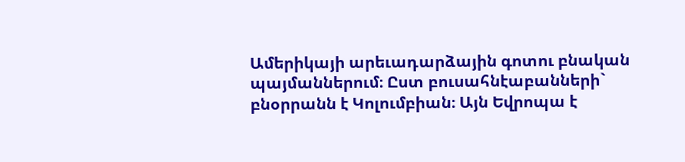Ամերիկայի արեւադարձային գոտու բնական պայմաններում։ Ըստ բուսահնէաբանների` բնօրրանն է Կոլումբիան։ Այն Եվրոպա է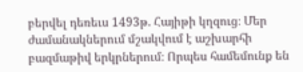բերվել դեռեւս 1493թ. Հայիթի կղզուց։ Մեր ժամանակներում մշակվում է աշխարհի բազմաթիվ երկրներում։ Որպես համեմունք են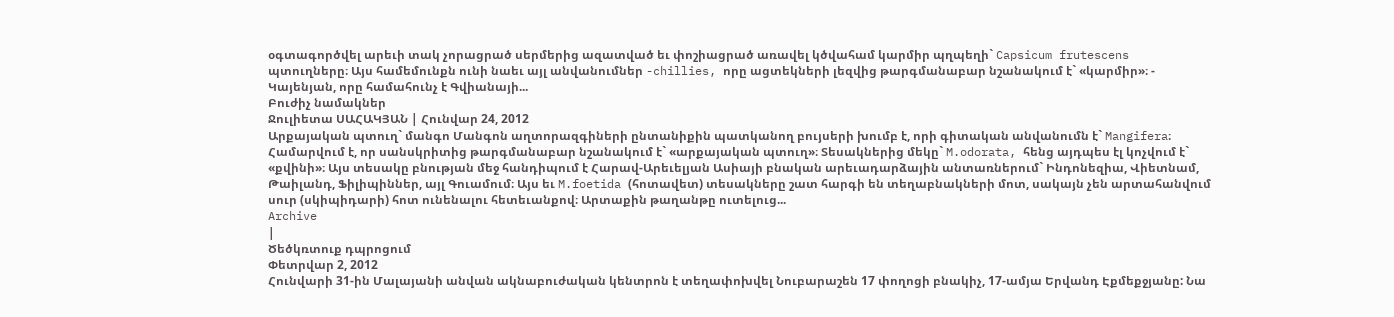օգտագործվել արեւի տակ չորացրած սերմերից ազատված եւ փոշիացրած առավել կծվահամ կարմիր պղպեղի` Capsicum frutescens պտուղները։ Այս համեմունքն ունի նաեւ այլ անվանումներ -chillies, որը ացտեկների լեզվից թարգմանաբար նշանակում է` «կարմիր»։ - Կայենյան, որը համահունչ է Գվիանայի...
Բուժիչ նամակներ
Ջուլիետա ՍԱՀԱԿՅԱՆ | Հունվար 24, 2012
Արքայական պտուղ` մանգո Մանգոն աղտորազգիների ընտանիքին պատկանող բույսերի խումբ է, որի գիտական անվանումն է` Mangifera։ Համարվում է, որ սանսկրիտից թարգմանաբար նշանակում է` «արքայական պտուղ»։ Տեսակներից մեկը` M.odorata, հենց այդպես էլ կոչվում է` «քվինի»։ Այս տեսակը բնության մեջ հանդիպում է Հարավ-Արեւելյան Ասիայի բնական արեւադարձային անտառներում` Ինդոնեզիա, Վիետնամ, Թաիլանդ, Ֆիլիպիններ, այլ Գուամում։ Այս եւ M.foetida (հոտավետ) տեսակները շատ հարգի են տեղաբնակների մոտ, սակայն չեն արտահանվում սուր (սկիպիդարի) հոտ ունենալու հետեւանքով։ Արտաքին թաղանթը ուտելուց...
Archive
|
Ծեծկռտուք դպրոցում
Փետրվար 2, 2012
Հունվարի 31-ին Մալայանի անվան ակնաբուժական կենտրոն է տեղափոխվել Նուբարաշեն 17 փողոցի բնակիչ, 17-ամյա Երվանդ Էքմեքջյանը: Նա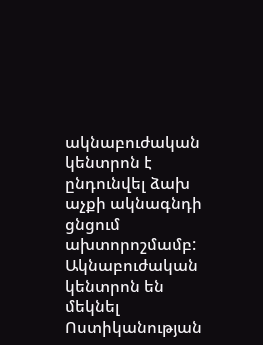ակնաբուժական կենտրոն է ընդունվել ձախ աչքի ակնագնդի ցնցում ախտորոշմամբ: Ակնաբուժական կենտրոն են մեկնել Ոստիկանության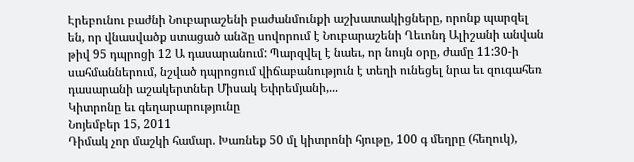Էրեբունու բաժնի Նուբարաշենի բաժանմունքի աշխատակիցները, որոնք պարզել են, որ վնասվածք ստացած անձը սովորում է Նուբարաշենի Ղեւոնդ Ալիշանի անվան թիվ 95 դպրոցի 12 Ա դասարանում: Պարզվել է նաեւ, որ նույն օրը, ժամը 11:30-ի սահմաններում, նշված դպրոցում վիճաբանություն է տեղի ունեցել նրա եւ զուգահեռ դասարանի աշակերտներ Միսակ Եփրեմյանի,...
Կիտրոնը եւ գեղարարությունը
Նոյեմբեր 15, 2011
Դիմակ չոր մաշկի համար. Խառնեք 50 մլ կիտրոնի հյութը, 100 գ մեղրը (հեղուկ),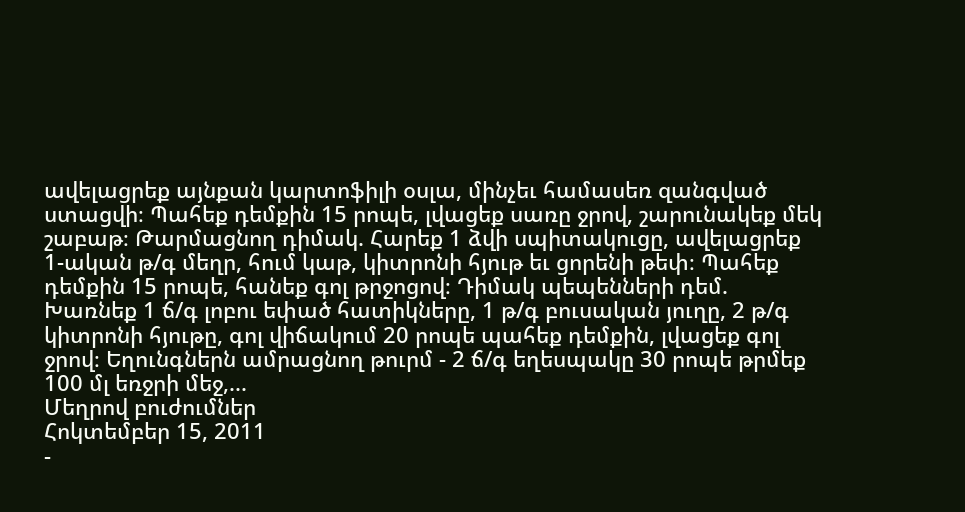ավելացրեք այնքան կարտոֆիլի օսլա, մինչեւ համասեռ զանգված ստացվի։ Պահեք դեմքին 15 րոպե, լվացեք սառը ջրով, շարունակեք մեկ շաբաթ։ Թարմացնող դիմակ. Հարեք 1 ձվի սպիտակուցը, ավելացրեք 1-ական թ/գ մեղր, հում կաթ, կիտրոնի հյութ եւ ցորենի թեփ։ Պահեք դեմքին 15 րոպե, հանեք գոլ թրջոցով։ Դիմակ պեպենների դեմ. Խառնեք 1 ճ/գ լոբու եփած հատիկները, 1 թ/գ բուսական յուղը, 2 թ/գ կիտրոնի հյութը, գոլ վիճակում 20 րոպե պահեք դեմքին, լվացեք գոլ ջրով։ Եղունգներն ամրացնող թուրմ - 2 ճ/գ եղեսպակը 30 րոպե թրմեք 100 մլ եռջրի մեջ,...
Մեղրով բուժումներ
Հոկտեմբեր 15, 2011
-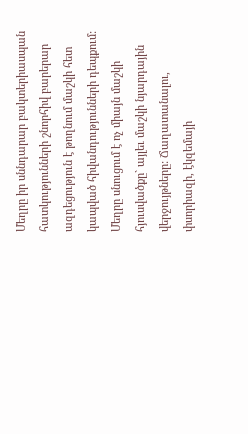Մեղրը իր սննդարար բակտերիասպան հատկությունների շնորհիվ բարերար ազդեցություն է թողնում մաշկի հետ կապված հիվանդությունների դեպքում: Մեղրը սնուցում է ոչ միայն մաշկի հյուսվածքը` այլեւ մաշկի նյարդային վերջույթները: Ճաղատանալու, փսորիազի, էկզեմայի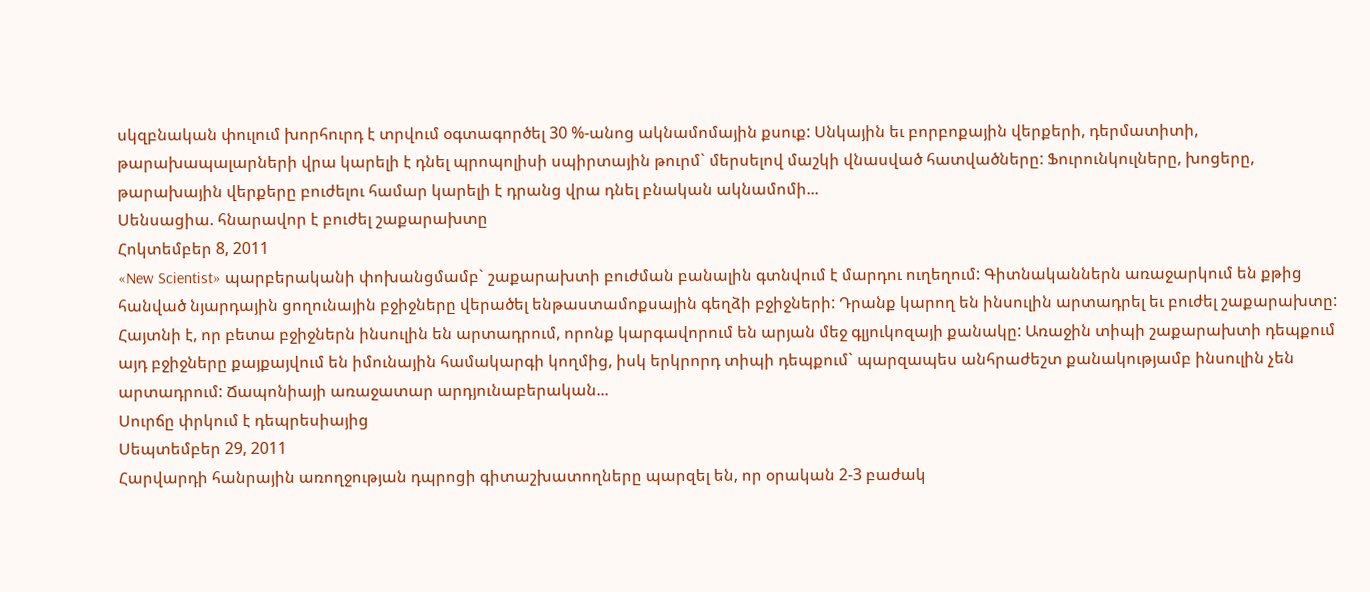սկզբնական փուլում խորհուրդ է տրվում օգտագործել 30 %-անոց ակնամոմային քսուք: Սնկային եւ բորբոքային վերքերի, դերմատիտի, թարախապալարների վրա կարելի է դնել պրոպոլիսի սպիրտային թուրմ` մերսելով մաշկի վնասված հատվածները: Ֆուրունկուլները, խոցերը, թարախային վերքերը բուժելու համար կարելի է դրանց վրա դնել բնական ակնամոմի...
Սենսացիա. հնարավոր է բուժել շաքարախտը
Հոկտեմբեր 8, 2011
«New Scientist» պարբերականի փոխանցմամբ` շաքարախտի բուժման բանալին գտնվում է մարդու ուղեղում: Գիտնականներն առաջարկում են քթից հանված նյարդային ցողունային բջիջները վերածել ենթաստամոքսային գեղձի բջիջների: Դրանք կարող են ինսուլին արտադրել եւ բուժել շաքարախտը: Հայտնի է, որ բետա բջիջներն ինսուլին են արտադրում, որոնք կարգավորում են արյան մեջ գլյուկոզայի քանակը: Առաջին տիպի շաքարախտի դեպքում այդ բջիջները քայքայվում են իմունային համակարգի կողմից, իսկ երկրորդ տիպի դեպքում` պարզապես անհրաժեշտ քանակությամբ ինսուլին չեն արտադրում: Ճապոնիայի առաջատար արդյունաբերական...
Սուրճը փրկում է դեպրեսիայից
Սեպտեմբեր 29, 2011
Հարվարդի հանրային առողջության դպրոցի գիտաշխատողները պարզել են, որ օրական 2-3 բաժակ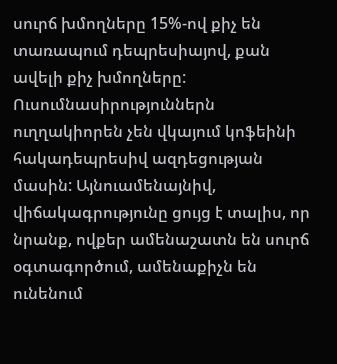սուրճ խմողները 15%-ով քիչ են տառապում դեպրեսիայով, քան ավելի քիչ խմողները: Ուսումնասիրություններն ուղղակիորեն չեն վկայում կոֆեինի հակադեպրեսիվ ազդեցության մասին: Այնուամենայնիվ, վիճակագրությունը ցույց է տալիս, որ նրանք, ովքեր ամենաշատն են սուրճ օգտագործում, ամենաքիչն են ունենում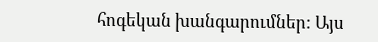հոգեկան խանգարումներ: Այս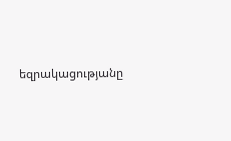եզրակացությանը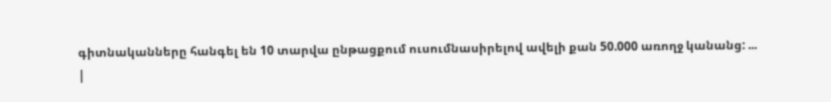գիտնականները հանգել են 10 տարվա ընթացքում ուսումնասիրելով ավելի քան 50.000 առողջ կանանց: ...
|